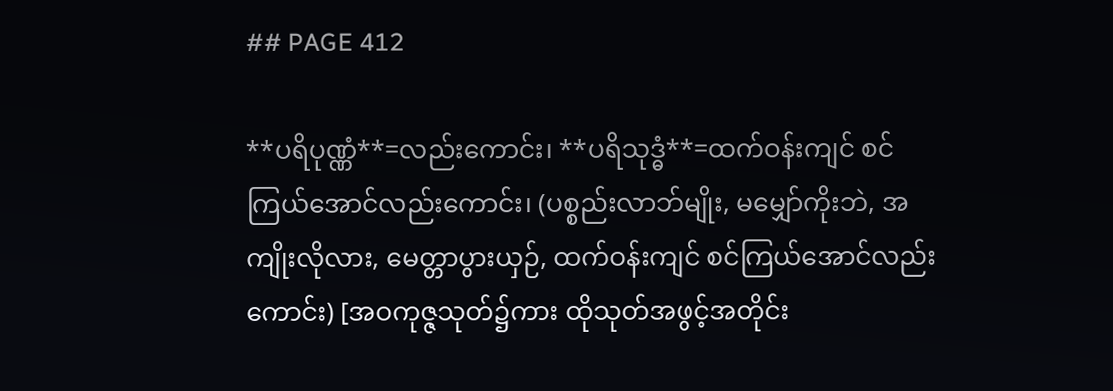## PAGE 412

**ပရိပုဏ္ဏံ**=လည်းကောင်း၊ **ပရိသုဒ္ဓံ**=ထက်ဝန်းကျင် စင်ကြယ်အောင်လည်းကောင်း၊ (ပစ္စည်းလာဘ်မျိုး, မမျှော်ကိုးဘဲ, အကျိုးလိုလား, မေတ္တာပွားယှဉ်, ထက်ဝန်းကျင် စင်ကြယ်အောင်လည်းကောင်း) [အဝကုဇ္ဇသုတ်၌ကား ထိုသုတ်အဖွင့်အတိုင်း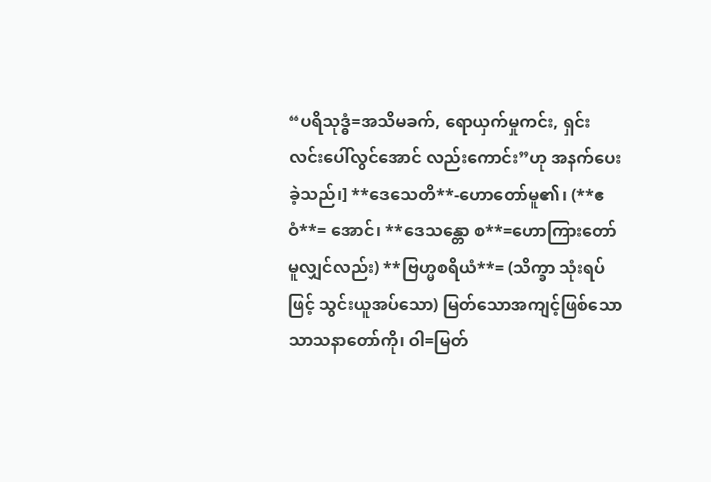“ပရိသုဒ္ဓံ=အသိမခက်, ရောယှက်မှုကင်း, ရှင်းလင်းပေါ်လွင်အောင် လည်းကောင်း”ဟု အနက်ပေးခဲ့သည်၊] **ဒေသေတိ**-ဟောတော်မူ၏၊ (**ဧဝံ**= အောင်၊ **ဒေသန္တော စ**=ဟောကြားတော်မူလျှင်လည်း) **ဗြဟ္မစရိယံ**= (သိက္ခာ သုံးရပ်ဖြင့် သွင်းယူအပ်သော) မြတ်သောအကျင့်ဖြစ်သော သာသနာတော်ကို၊ ဝါ=မြတ်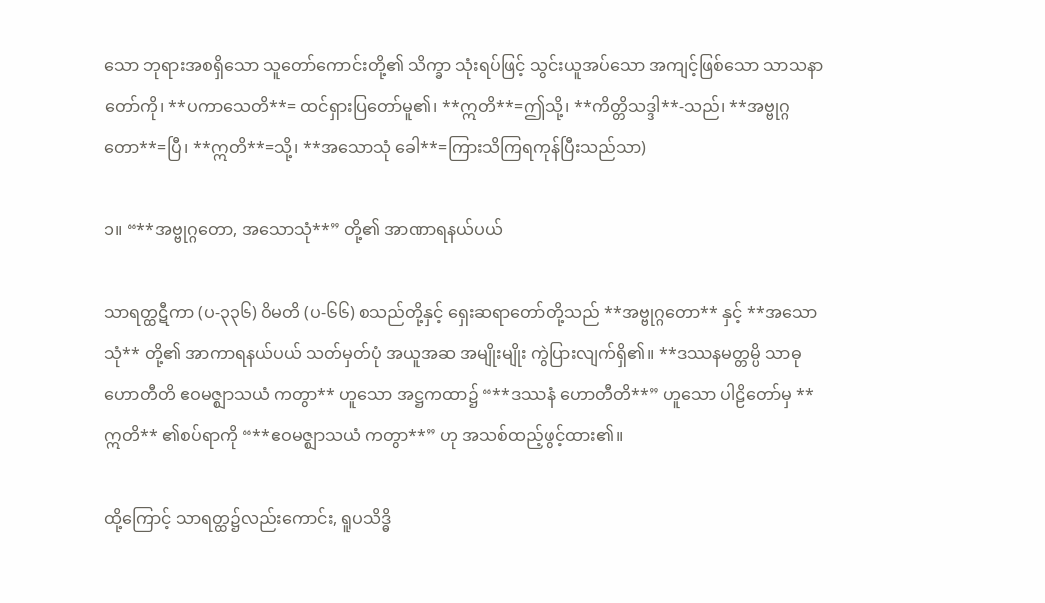သော ဘုရားအစရှိသော သူတော်ကောင်းတို့၏ သိက္ခာ သုံးရပ်ဖြင့် သွင်းယူအပ်သော အကျင့်ဖြစ်သော သာသနာတော်ကို၊ **ပကာသေတိ**= ထင်ရှားပြတော်မူ၏၊ **ဣတိ**=ဤသို့၊ **ကိတ္တိသဒ္ဒါ**-သည်၊ **အဗ္ဗုဂ္ဂတော**=ပြီ၊ **ဣတိ**=သို့၊ **အသောသုံ ခေါ**=ကြားသိကြရကုန်ပြီးသည်သာ)

၁။ “**အဗ္ဗုဂ္ဂတော, အသောသုံ**” တို့၏ အာဏာရနယ်ပယ်

သာရတ္ထဋီကာ (ပ-၃၃၆) ဝိမတိ (ပ-၆၆) စသည်တို့နှင့် ရှေးဆရာတော်တို့သည် **အဗ္ဗုဂ္ဂတော** နှင့် **အသောသုံ** တို့၏ အာကာရနယ်ပယ် သတ်မှတ်ပုံ အယူအဆ အမျိုးမျိုး ကွဲပြားလျက်ရှိ၏။ **ဒဿနမတ္တမ္ပိ သာဓု ဟောတီတိ ဧဝမဇ္ဈာသယံ ကတွာ** ဟူသော အဋ္ဌကထာ၌ “**ဒဿနံ ဟောတီတိ**” ဟူသော ပါဠိတော်မှ **ဣတိ** ၏စပ်ရာကို “**ဧဝမဇ္ဈာသယံ ကတွာ**” ဟု အသစ်ထည့်ဖွင့်ထား၏။

ထို့ကြောင့် သာရတ္ထ၌လည်းကောင်း, ရူပသိဒ္ဓိ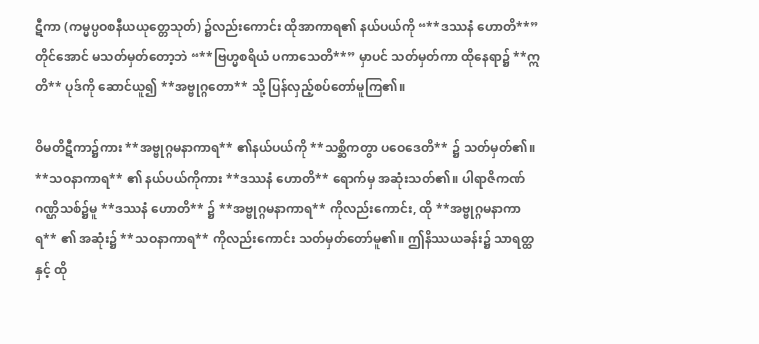ဋီကာ (ကမ္မပ္ပဝစနီယယုတ္တေသုတ်) ၌လည်းကောင်း ထိုအာကာရ၏ နယ်ပယ်ကို “**ဒဿနံ ဟောတိ**” တိုင်အောင် မသတ်မှတ်တော့ဘဲ “**ဗြဟ္မစရိယံ ပကာသေတိ**” မှာပင် သတ်မှတ်ကာ ထိုနေရာ၌ **ဣတိ** ပုဒ်ကို ဆောင်ယူ၍ **အဗ္ဗုဂ္ဂတော** သို့ ပြန်လှည့်စပ်တော်မူကြ၏။

ဝိမတိဋီကာ၌ကား **အဗ္ဗုဂ္ဂမနာကာရ** ၏နယ်ပယ်ကို **သစ္ဆိကတွာ ပဝေဒေတိ** ၌ သတ်မှတ်၏။ **သဝနာကာရ** ၏ နယ်ပယ်ကိုကား **ဒဿနံ ဟောတိ** ရောက်မှ အဆုံးသတ်၏။ ပါရာဇိကဏ်ဂဏ္ဌိသစ်၌မူ **ဒဿနံ ဟောတိ** ၌ **အဗ္ဗုဂ္ဂမနာကာရ** ကိုလည်းကောင်း, ထို **အဗ္ဗုဂ္ဂမနာကာရ** ၏ အဆုံး၌ **သဝနာကာရ** ကိုလည်းကောင်း သတ်မှတ်တော်မူ၏။ ဤနိဿယခန်း၌ သာရတ္ထနှင့် ထို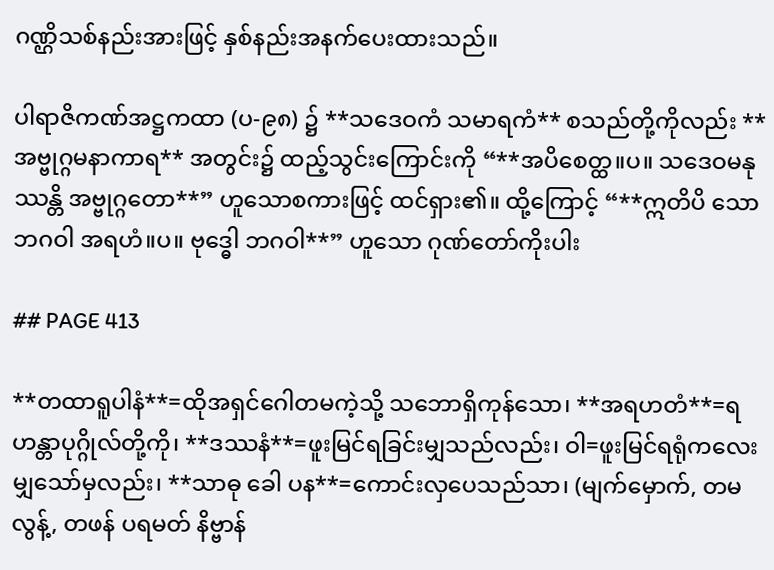ဂဏ္ဌိသစ်နည်းအားဖြင့် နှစ်နည်းအနက်ပေးထားသည်။

ပါရာဇိကဏ်အဋ္ဌကထာ (ပ-၉၈) ၌ **သဒေဝကံ သမာရကံ** စသည်တို့ကိုလည်း **အဗ္ဗုဂ္ဂမနာကာရ** အတွင်း၌ ထည့်သွင်းကြောင်းကို “**အပိစေတ္ထ။ပ။ သဒေဝမနုဿန္တိ အဗ္ဗုဂ္ဂတော**” ဟူသောစကားဖြင့် ထင်ရှား၏။ ထို့ကြောင့် “**ဣတိပိ သော ဘဂဝါ အရဟံ။ပ။ ဗုဒ္ဓေါ ဘဂဝါ**” ဟူသော ဂုဏ်တော်ကိုးပါး

## PAGE 413

**တထာရူပါနံ**=ထိုအရှင်ဂေါတမကဲ့သို့ သဘောရှိကုန်သော၊ **အရဟတံ**=ရဟန္တာပုဂ္ဂိုလ်တို့ကို၊ **ဒဿနံ**=ဖူးမြင်ရခြင်းမျှသည်လည်း၊ ဝါ=ဖူးမြင်ရရုံကလေးမျှသော်မှလည်း၊ **သာဓု ခေါ ပန**=ကောင်းလှပေသည်သာ၊ (မျက်မှောက်, တမလွန့်, တဖန် ပရမတ် နိဗ္ဗာန်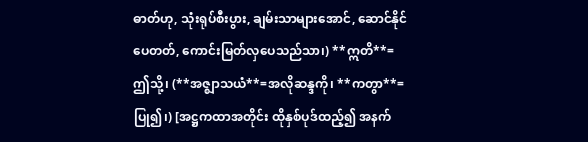ဓာတ်ဟု, သုံးရုပ်စီးပွား, ချမ်းသာများအောင်, ဆောင်နိုင်ပေတတ်, ကောင်းမြတ်လှပေသည်သာ၊) **ဣတိ**=ဤသို့၊ (**အဇ္ဈာသယံ**=အလိုဆန္ဒကို၊ **ကတွာ**=ပြု၍၊) [အဋ္ဌကထာအတိုင်း ထိုနှစ်ပုဒ်ထည့်၍ အနက်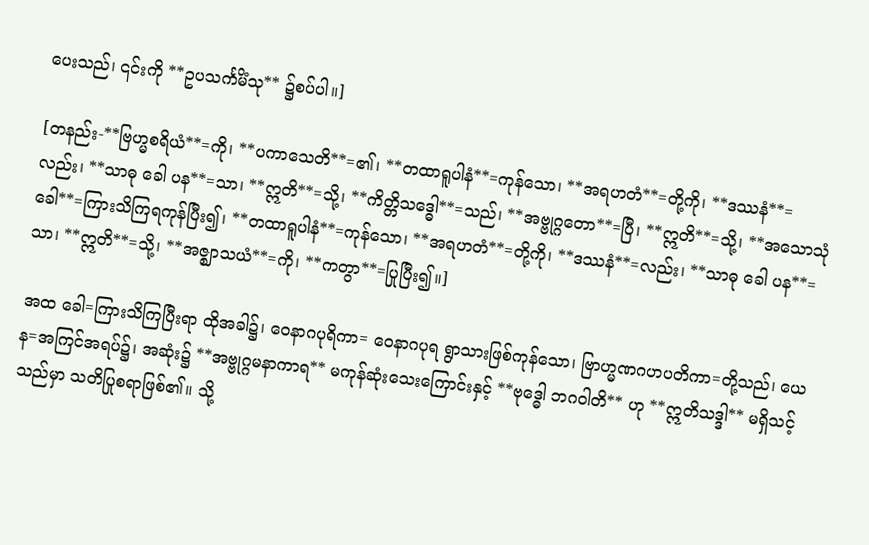ပေးသည်၊ ၎င်းကို **ဥပသင်္ကမိံသု** ၌စပ်ပါ။]

[တနည်း-**ဗြဟ္မစရိယံ**=ကို၊ **ပကာသေတိ**=၏၊ **တထာရူပါနံ**=ကုန်သော၊ **အရဟတံ**=တို့ကို၊ **ဒဿနံ**=လည်း၊ **သာဓု ခေါ ပန**=သာ၊ **ဣတိ**=သို့၊ **ကိတ္တိသဒ္ဓေါ**=သည်၊ **အဗ္ဗုဂ္ဂတော**=ပြီ၊ **ဣတိ**=သို့၊ **အသောသုံ ခေါ**=ကြားသိကြရကုန်ပြီး၍၊ **တထာရူပါနံ**=ကုန်သော၊ **အရဟတံ**=တို့ကို၊ **ဒဿနံ**=လည်း၊ **သာဓု ခေါ ပန**=သာ၊ **ဣတိ**=သို့၊ **အဇ္ဈာသယံ**=ကို၊ **ကတွာ**=ပြုပြီး၍။]

အထ ခေါ=ကြားသိကြပြီးရာ ထိုအခါ၌၊ ဝေနာဂပုရိကာ= ဝေနာဂပုရ ရွာသားဖြစ်ကုန်သော၊ ဗြာဟ္မဏဂဟပတိကာ=တို့သည်၊ ယေန=အကြင်အရပ်၌၊ အဆုံး၌ **အဗ္ဗုဂ္ဂမနာကာရ** မကုန်ဆုံးသေးကြောင်းနှင့် **ဗုဒ္ဓေါ ဘဂဝါတိ** ဟု **ဣတိသဒ္ဒါ** မရှိသင့်သည်မှာ သတိပြုစရာဖြစ်၏။ သို့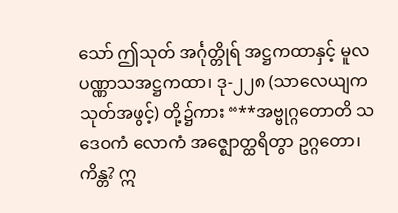သော် ဤသုတ် အင်္ဂုတ္တိုရ် အဋ္ဌကထာနှင့် မူလပဏ္ဏာသအဋ္ဌကထာ၊ ဒု-၂၂၈ (သာလေယျကသုတ်အဖွင့်) တို့၌ကား “**အဗ္ဗုဂ္ဂတောတိ သဒေဝကံ လောကံ အဇ္ဈောတ္ထရိတွာ ဥဂ္ဂတော၊ ကိန္တ? ဣ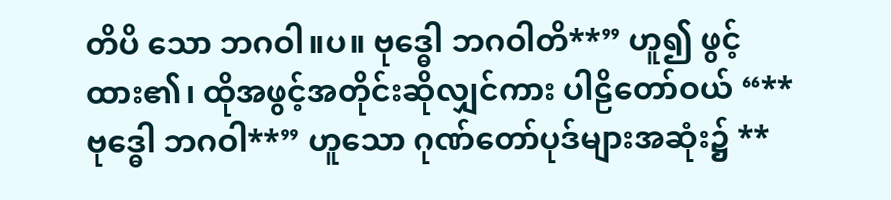တိပိ သော ဘဂဝါ။ပ။ ဗုဒ္ဓေါ ဘဂဝါတိ**” ဟူ၍ ဖွင့်ထား၏၊ ထိုအဖွင့်အတိုင်းဆိုလျှင်ကား ပါဠိတော်ဝယ် “**ဗုဒ္ဓေါ ဘဂဝါ**” ဟူသော ဂုဏ်တော်ပုဒ်များအဆုံး၌ **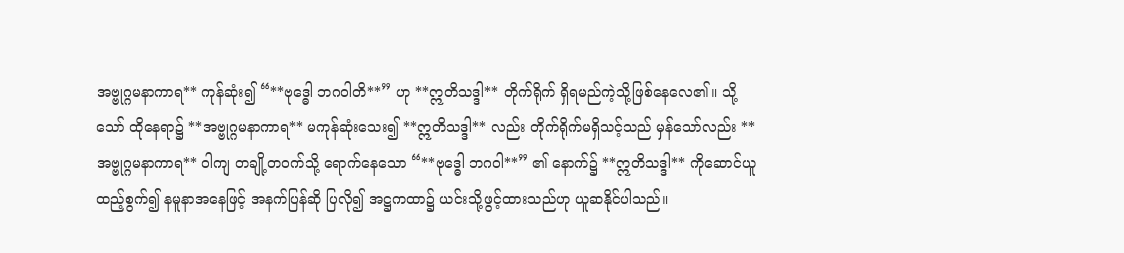အဗ္ဗုဂ္ဂမနာကာရ** ကုန်ဆုံး၍ “**ဗုဒ္ဓေါ ဘဂဝါတိ**” ဟု **ဣတိသဒ္ဒါ** တိုက်ရိုက် ရှိရမည်ကဲ့သို့ဖြစ်နေလေ၏။ သို့သော် ထိုနေရာ၌ **အဗ္ဗုဂ္ဂမနာကာရ** မကုန်ဆုံးသေး၍ **ဣတိသဒ္ဒါ** လည်း တိုက်ရိုက်မရှိသင့်သည် မှန်သော်လည်း **အဗ္ဗုဂ္ဂမနာကာရ** ဝါကျ တချို့တဝက်သို့ ရောက်နေသော “**ဗုဒ္ဓေါ ဘဂဝါ**” ၏ နောက်၌ **ဣတိသဒ္ဒါ** ကိုဆောင်ယူထည့်စွက်၍ နမူနာအနေဖြင့် အနက်ပြန်ဆို ပြလို၍ အဋ္ဌကထာ၌ ယင်းသို့ဖွင့်ထားသည်ဟု ယူဆနိုင်ပါသည်။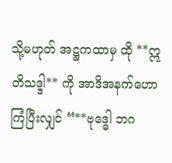သို့မဟုတ် အဋ္ဌကထာမှ ထို **ဣတိသဒ္ဒါ** ကို အာဒိအနက်ဟောကြံပြီးလျှင် “**ဗုဒ္ဓေါ ဘဂ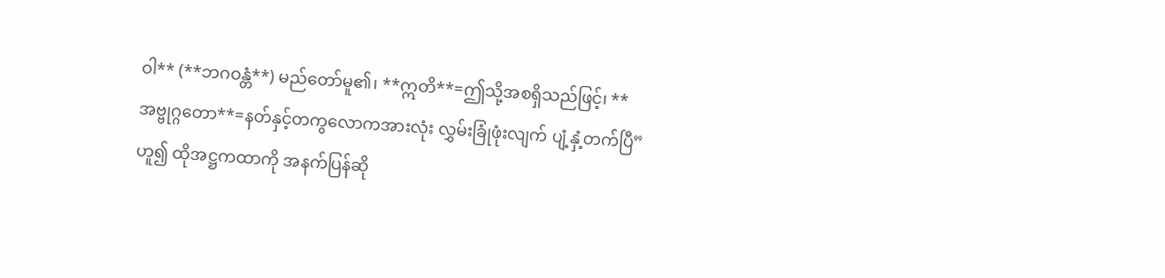ဝါ** (**ဘဂဝန္တံ**) မည်တော်မူ၏၊ **ဣတိ**=ဤသို့အစရှိသည်ဖြင့်၊ **အဗ္ဗုဂ္ဂတော**=နတ်နှင့်တကွလောကအားလုံး လွှမ်းခြုံဖုံးလျက် ပျံ့နှံ့တက်ပြီ” ဟူ၍ ထိုအဋ္ဌကထာကို အနက်ပြန်ဆို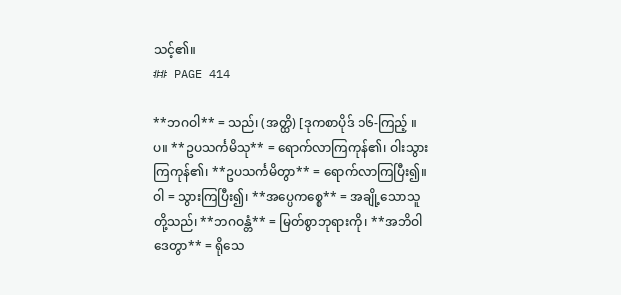သင့်၏။
## PAGE 414

**ဘဂဝါ** = သည်၊ (အတ္ထိ) [ဒုကစာပိုဒ် ၁၆-ကြည့် ။ပ။ **ဥပသင်္ကမိသု** = ရောက်လာကြကုန်၏၊ ဝါးသွားကြကုန်၏၊ **ဥပသင်္ကမိတွာ** = ရောက်လာကြပြီး၍။ ဝါ = သွားကြပြီး၍၊ **အပ္ပေကစ္စေ** = အချို့သောသူတို့သည်၊ **ဘဂဝန္တံ** = မြတ်စွာဘုရားကို၊ **အဘိဝါဒေတွာ** = ရိုသေ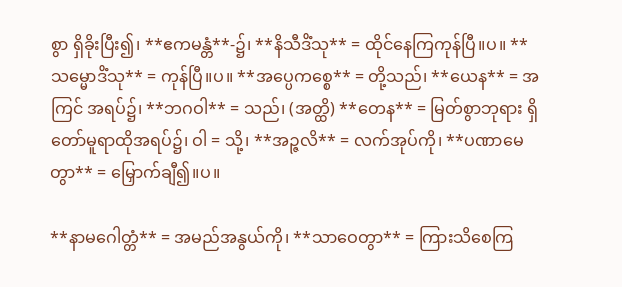စွာ ရှိခိုးပြီး၍၊ **ဧကမန္တံ**-၌၊ **နိသီဒိံသု** = ထိုင်နေကြကုန်ပြီ။ပ။ **သမ္မောဒိံသု** = ကုန်ပြီ။ပ။ **အပ္ပေကစ္စေ** = တို့သည်၊ **ယေန** = အကြင် အရပ်၌၊ **ဘဂဝါ** = သည်၊ (အတ္ထိ) **တေန** = မြတ်စွာဘုရား ရှိတော်မူရာထိုအရပ်၌၊ ဝါ = သို့၊ **အဉ္ဇလိ** = လက်အုပ်ကို၊ **ပဏာမေတွာ** = မြှောက်ချီ၍။ပ။

**နာမဂေါတ္တံ** = အမည်အနွယ်ကို၊ **သာဝေတွာ** = ကြားသိစေကြ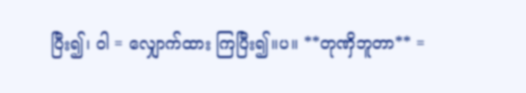ပြီး၍၊ ဝါ = လျှောက်ထား ကြပြီး၍။ပ။ **တုဏှိဘူတာ** =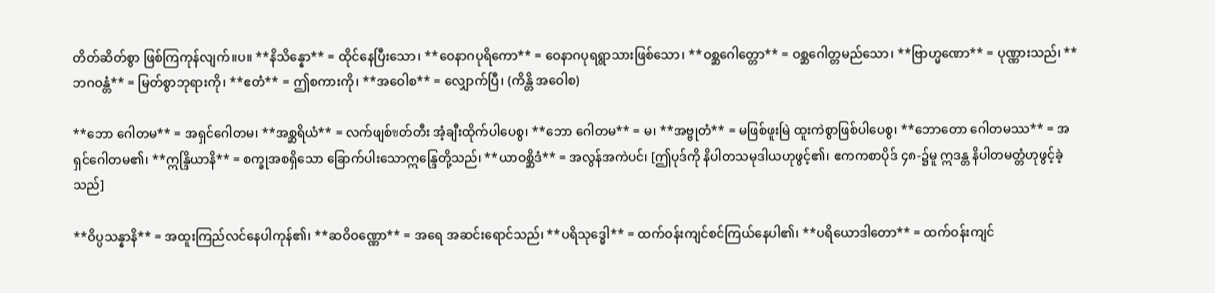တိတ်ဆိတ်စွာ ဖြစ်ကြကုန်လျက်။ပ။ **နိသိန္နော** = ထိုင်နေပြီးသော၊ **ဝေနာဂပုရိကော** = ဝေနာဂပုရရွာသားဖြစ်သော၊ **ဝစ္ဆဂေါတ္တော** = ဝစ္ဆဂေါတ္တမည်သော၊ **ဗြာဟ္မဏော** = ပုဏ္ဏားသည်၊ **ဘဂဝန္တံ** = မြတ်စွာဘုရားကို၊ **ဧတံ** = ဤစကားကို၊ **အဝေါစ** = လျှောက်ပြီ၊ (ကိန္တိ အဝေါစ)

**ဘော ဂေါတမ** = အရှင်ဂေါတမ၊ **အစ္ဆရိယံ** = လက်ဖျစ်ขတ်တီး အံ့ချီးထိုက်ပါပေစွ၊ **ဘော ဂေါတမ** = မ၊ **အဗ္ဗုတံ** = မဖြစ်ဖူးမြဲ ထူးကဲစွာဖြစ်ပါပေစွ၊ **ဘောတော ဂေါတမဿ** = အရှင်ဂေါတမ၏၊ **ဣန္ဒြိယာနိ** = စက္ခုအစရှိသော ခြောက်ပါးသောဣန္ဒြေတို့သည်၊ **ယာဝစ္ဆိဒံ** = အလွန်အကဲပင်၊ [ဤပုဒ်ကို နိပါတသမုဒါယဟုဖွင့်၏၊ ဧကကစာပိုဒ် ၄၈-၌မူ ဣဒန္တ နိပါတမတ္တံဟုဖွင့်ခဲ့သည်]

**ဝိပ္ပသန္နာနိ** = အထူးကြည်လင်နေပါကုန်၏၊ **ဆဝိဝဏ္ဏော** = အရေ အဆင်းရောင်သည်၊ **ပရိသုဒ္ဓေါ** = ထက်ဝန်းကျင်စင်ကြယ်နေပါ၏၊ **ပရိယောဒါတော** = ထက်ဝန်းကျင်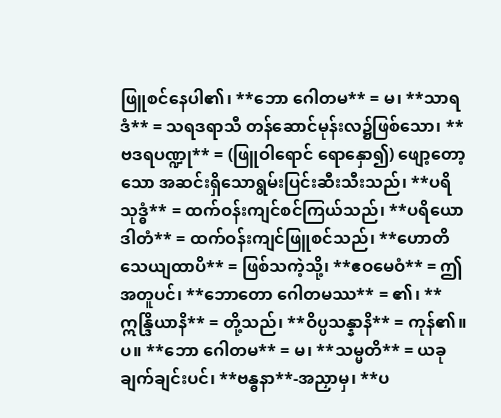ဖြူစင်နေပါ၏၊ **ဘော ဂေါတမ** = မ၊ **သာရဒံ** = သရဒရာသီ တန်ဆောင်မုန်းလ၌ဖြစ်သော၊ **ဗဒရပဏ္ဍု** = (ဖြူဝါရောင် ရောနှော၍) ဖျော့တော့သော အဆင်းရှိသောရွမ်းပြင်းဆီးသီးသည်၊ **ပရိသုဒ္ဓံ** = ထက်ဝန်းကျင်စင်ကြယ်သည်၊ **ပရိယောဒါတံ** = ထက်ဝန်းကျင်ဖြူစင်သည်၊ **ဟောတိ သေယျထာပိ** = ဖြစ်သကဲ့သို့၊ **ဧဝမေဝံ** = ဤအတူပင်၊ **ဘောတော ဂေါတမဿ** = ၏၊ **ဣန္ဒြိယာနိ** = တို့သည်၊ **ဝိပ္ပသန္နာနိ** = ကုန်၏။ပ။ **ဘော ဂေါတမ** = မ၊ **သမ္မတိ** = ယခုချက်ချင်းပင်၊ **ဗန္ဓနာ**-အညှာမှ၊ **ပ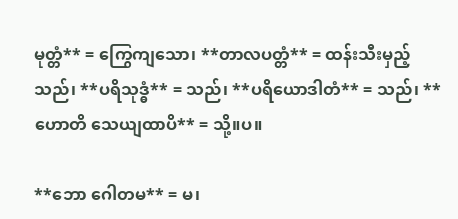မုတ္တံ** = ကြွေကျသော၊ **တာလပတ္တံ** = ထန်းသီးမှည့်သည်၊ **ပရိသုဒ္ဓံ** = သည်၊ **ပရိယောဒါတံ** = သည်၊ **ဟောတိ သေယျထာပိ** = သို့။ပ။

**ဘော ဂေါတမ** = မ၊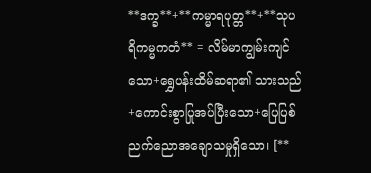**ဒက္ခ**+**ကမ္မာရပုတ္တ**+**သုပရိကမ္မကတံ** = လိမ်မာကျွမ်းကျင်သော+ရွှေပန်းထိမ်ဆရာ၏ သားသည်+ကောင်းစွာပြုအပ်ပြီးသော+ပြေပြစ်ညက်ညောအချောသမှုရှိသော၊ [**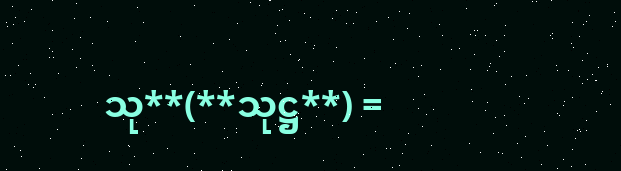သု**(**သုဋ္ဌ**) =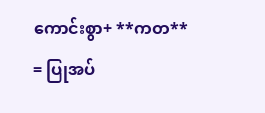ကောင်းစွာ+ **ကတ** = ပြုအပ်